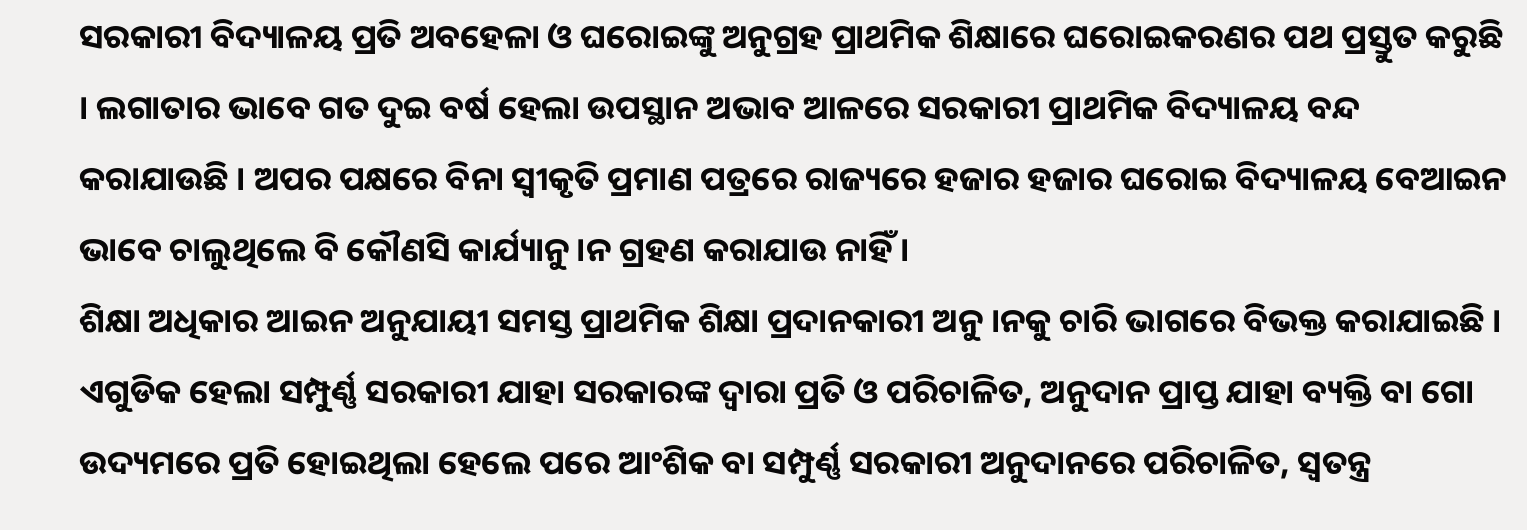ସରକାରୀ ବିଦ୍ୟାଳୟ ପ୍ରତି ଅବହେଳା ଓ ଘରୋଇଙ୍କୁ ଅନୁଗ୍ରହ ପ୍ରାଥମିକ ଶିକ୍ଷାରେ ଘରୋଇକରଣର ପଥ ପ୍ରସ୍ତୁତ କରୁଛି । ଲଗାତାର ଭାବେ ଗତ ଦୁଇ ବର୍ଷ ହେଲା ଉପସ୍ଥାନ ଅଭାବ ଆଳରେ ସରକାରୀ ପ୍ରାଥମିକ ବିଦ୍ୟାଳୟ ବନ୍ଦ କରାଯାଉଛି । ଅପର ପକ୍ଷରେ ବିନା ସ୍ୱୀକୃତି ପ୍ରମାଣ ପତ୍ରରେ ରାଜ୍ୟରେ ହଜାର ହଜାର ଘରୋଇ ବିଦ୍ୟାଳୟ ବେଆଇନ ଭାବେ ଚାଲୁଥିଲେ ବି କୌଣସି କାର୍ଯ୍ୟାନୁ ।ନ ଗ୍ରହଣ କରାଯାଉ ନାହିଁ ।
ଶିକ୍ଷା ଅଧିକାର ଆଇନ ଅନୁଯାୟୀ ସମସ୍ତ ପ୍ରାଥମିକ ଶିକ୍ଷା ପ୍ରଦାନକାରୀ ଅନୁ ।ନକୁ ଚାରି ଭାଗରେ ବିଭକ୍ତ କରାଯାଇଛି । ଏଗୁଡିକ ହେଲା ସମ୍ପୁର୍ଣ୍ଣ ସରକାରୀ ଯାହା ସରକାରଙ୍କ ଦ୍ୱାରା ପ୍ରତି ଓ ପରିଚାଳିତ, ଅନୁଦାନ ପ୍ରାପ୍ତ ଯାହା ବ୍ୟକ୍ତି ବା ଗୋ ଉଦ୍ୟମରେ ପ୍ରତି ହୋଇଥିଲା ହେଲେ ପରେ ଆଂଶିକ ବା ସମ୍ପୁର୍ଣ୍ଣ ସରକାରୀ ଅନୁଦାନରେ ପରିଚାଳିତ, ସ୍ୱତନ୍ତ୍ର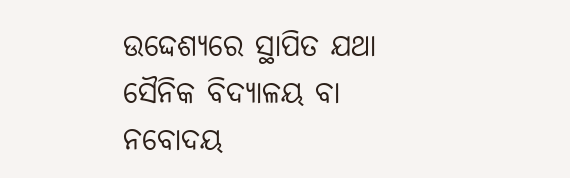ଉଦ୍ଦେଶ୍ୟରେ ସ୍ଥାପିତ ଯଥା ସୈନିକ ବିଦ୍ୟାଳୟ ବା ନବୋଦୟ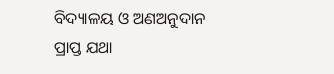ବିଦ୍ୟାଳୟ ଓ ଅଣଅନୁଦାନ ପ୍ରାପ୍ତ ଯଥା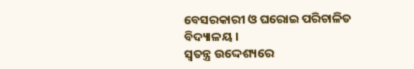ବେସରକାରୀ ଓ ଘରୋଇ ପରିଚାଳିତ ବିଦ୍ୟାଳୟ ।
ସ୍ୱତନ୍ତ୍ର ଉଦ୍ଦେଶ୍ୟରେ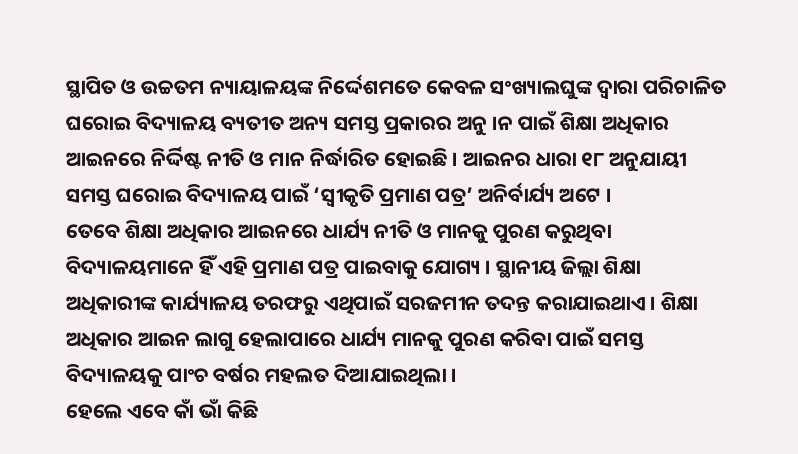ସ୍ଥାପିତ ଓ ଉଚ୍ଚତମ ନ୍ୟାୟାଳୟଙ୍କ ନିର୍ଦ୍ଦେଶମତେ କେବଳ ସଂଖ୍ୟାଲଘୁଙ୍କ ଦ୍ୱାରା ପରିଚାଳିତ ଘରୋଇ ବିଦ୍ୟାଳୟ ବ୍ୟତୀତ ଅନ୍ୟ ସମସ୍ତ ପ୍ରକାରର ଅନୁ ।ନ ପାଇଁ ଶିକ୍ଷା ଅଧିକାର ଆଇନରେ ନିର୍ଦ୍ଦିଷ୍ଟ ନୀତି ଓ ମାନ ନିର୍ଦ୍ଧାରିତ ହୋଇଛି । ଆଇନର ଧାରା ୧୮ ଅନୁଯାୟୀ ସମସ୍ତ ଘରୋଇ ବିଦ୍ୟାଳୟ ପାଇଁ ‘ସ୍ୱୀକୃତି ପ୍ରମାଣ ପତ୍ର’ ଅନିର୍ବାର୍ଯ୍ୟ ଅଟେ ।
ତେବେ ଶିକ୍ଷା ଅଧିକାର ଆଇନରେ ଧାର୍ଯ୍ୟ ନୀତି ଓ ମାନକୁ ପୁରଣ କରୁଥିବା ବିଦ୍ୟାଳୟମାନେ ହିଁ ଏହି ପ୍ରମାଣ ପତ୍ର ପାଇବାକୁ ଯୋଗ୍ୟ । ସ୍ଥାନୀୟ ଜିଲ୍ଲା ଶିକ୍ଷା ଅଧିକାରୀଙ୍କ କାର୍ଯ୍ୟାଳୟ ତରଫରୁ ଏଥିପାଇଁ ସରଜମୀନ ତଦନ୍ତ କରାଯାଇଥାଏ । ଶିକ୍ଷା ଅଧିକାର ଆଇନ ଲାଗୁ ହେଲାପାରେ ଧାର୍ଯ୍ୟ ମାନକୁ ପୁରଣ କରିବା ପାଇଁ ସମସ୍ତ ବିଦ୍ୟାଳୟକୁ ପାଂଚ ବର୍ଷର ମହଲତ ଦିଆଯାଇଥିଲା ।
ହେଲେ ଏବେ କାଁ ଭାଁ କିଛି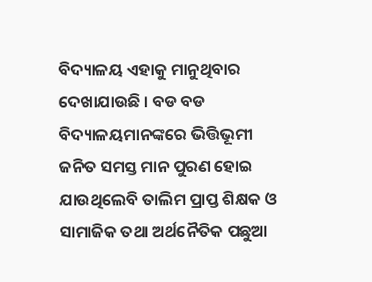ବିଦ୍ୟାଳୟ ଏହାକୁ ମାନୁଥିବାର ଦେଖାଯାଉଛି । ବଡ ବଡ ବିଦ୍ୟାଳୟମାନଙ୍କରେ ଭିତ୍ତିଭୂମୀ ଜନିତ ସମସ୍ତ ମାନ ପୁରଣ ହୋଇ ଯାଉଥିଲେବି ତାଲିମ ପ୍ରାପ୍ତ ଶିକ୍ଷକ ଓ ସାମାଜିକ ତଥା ଅର୍ଥନୈତିକ ପଛୁଆ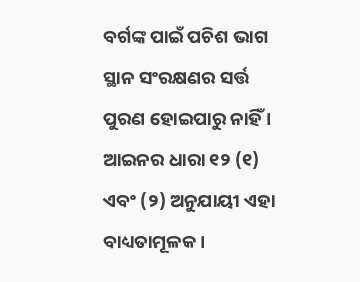ବର୍ଗଙ୍କ ପାଇଁ ପଚିଶ ଭାଗ ସ୍ଥାନ ସଂରକ୍ଷଣର ସର୍ତ୍ତ ପୁରଣ ହୋଇପାରୁ ନାହିଁ । ଆଇନର ଧାରା ୧୨ (୧) ଏବଂ (୨) ଅନୁଯାୟୀ ଏହା ବାଧ୍ୟତାମୂଳକ ।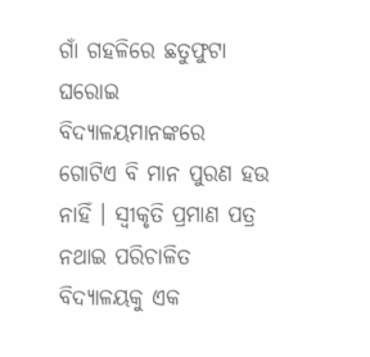ଗାଁ ଗହଳିରେ ଛତୁଫୁଟା ଘରୋଇ ବିଦ୍ୟାଳୟମାନଙ୍କରେ ଗୋଟିଏ ବି ମାନ ପୁରଣ ହଉ ନାହିଁ । ସ୍ୱୀକୃତି ପ୍ରମାଣ ପତ୍ର ନଥାଇ ପରିଚାଳିତ ବିଦ୍ୟାଳୟକୁ ଏକ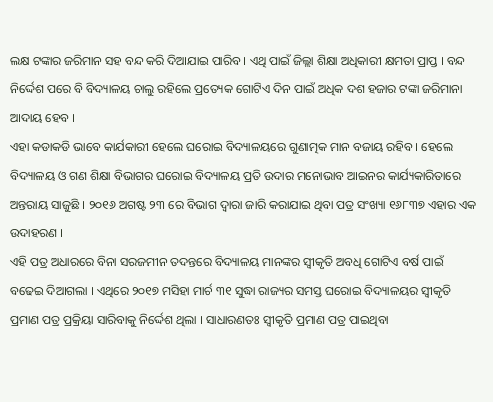ଲକ୍ଷ ଟଙ୍କାର ଜରିମାନ ସହ ବନ୍ଦ କରି ଦିଆଯାଇ ପାରିବ । ଏଥି ପାଇଁ ଜିଲ୍ଲା ଶିକ୍ଷା ଅଧିକାରୀ କ୍ଷମତା ପ୍ରାପ୍ତ । ବନ୍ଦ ନିର୍ଦ୍ଦେଶ ପରେ ବି ବିଦ୍ୟାଳୟ ଚାଲୁ ରହିଲେ ପ୍ରତ୍ୟେକ ଗୋଟିଏ ଦିନ ପାଇଁ ଅଧିକ ଦଶ ହଜାର ଟଙ୍କା ଜରିମାନା ଆଦାୟ ହେବ ।
ଏହା କଡାକଡି ଭାବେ କାର୍ଯକାରୀ ହେଲେ ଘରୋଇ ବିଦ୍ୟାଳୟରେ ଗୁଣାତ୍ମକ ମାନ ବଜାୟ ରହିବ । ହେଲେ ବିଦ୍ୟାଳୟ ଓ ଗଣ ଶିକ୍ଷା ବିଭାଗର ଘରୋଇ ବିଦ୍ୟାଳୟ ପ୍ରତି ଉଦାର ମନୋଭାବ ଆଇନର କାର୍ଯ୍ୟକାରିତାରେ ଅନ୍ତରାୟ ସାଜୁଛି । ୨୦୧୬ ଅଗଷ୍ଟ ୨୩ ରେ ବିଭାଗ ଦ୍ୱାରା ଜାରି କରାଯାଇ ଥିବା ପତ୍ର ସଂଖ୍ୟା ୧୬୮୩୭ ଏହାର ଏକ ଉଦାହରଣ ।
ଏହି ପତ୍ର ଅଧାରରେ ବିନା ସରଜମୀନ ତଦନ୍ତରେ ବିଦ୍ୟାଳୟ ମାନଙ୍କର ସ୍ୱୀକୃତି ଅବଧି ଗୋଟିଏ ବର୍ଷ ପାଇଁ ବଢେଇ ଦିଆଗଲା । ଏଥିରେ ୨୦୧୭ ମସିହା ମାର୍ଚ ୩୧ ସୁଦ୍ଧା ରାଜ୍ୟର ସମସ୍ତ ଘରୋଇ ବିଦ୍ୟାଳୟର ସ୍ୱୀକୃତି ପ୍ରମାଣ ପତ୍ର ପ୍ରକ୍ରିୟା ସାରିବାକୁ ନିର୍ଦ୍ଦେଶ ଥିଲା । ସାଧାରଣତଃ ସ୍ୱୀକୃତି ପ୍ରମାଣ ପତ୍ର ପାଇଥିବା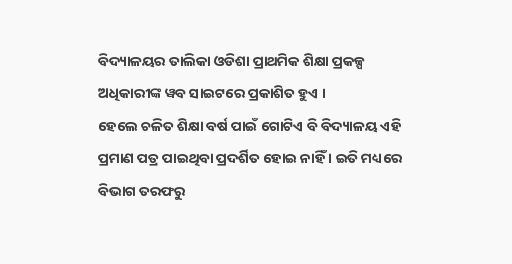ବିଦ୍ୟାଳୟର ତାଲିକା ଓଡିଶା ପ୍ରାଥମିକ ଶିକ୍ଷା ପ୍ରକଳ୍ପ ଅଧିକାରୀଙ୍କ ୱବ ସାଇଟରେ ପ୍ରକାଶିତ ହୁଏ ।
ହେଲେ ଚଳିତ ଶିକ୍ଷା ବର୍ଷ ପାଇଁ ଗୋଟିଏ ବି ବିଦ୍ୟାଳୟ ଏହି ପ୍ରମାଣ ପତ୍ର ପାଇଥିବା ପ୍ରଦର୍ଶିତ ହୋଇ ନାହିଁ । ଇତି ମଧ୍ୟରେ ବିଭାଗ ତରଫରୁ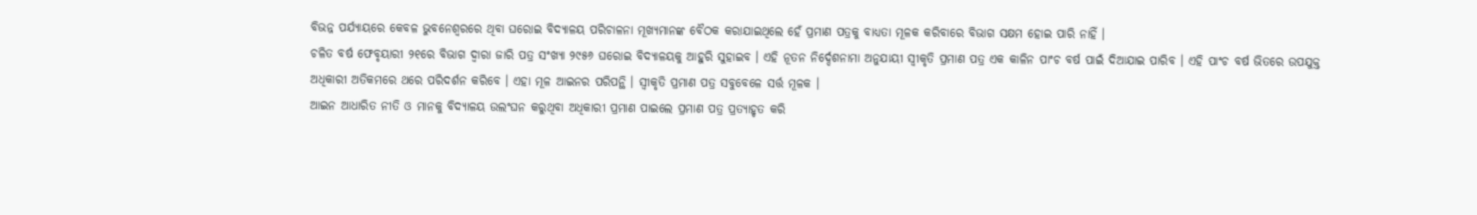ବିଭନ୍ନ ପର୍ଯ୍ୟାୟରେ କେବଳ ଭୁବନେଶ୍ୱରରେ ଥିବା ଘରୋଇ ବିଦ୍ୟାଳୟ ପରିଚାଳନା ମୂଖ୍ୟମାନଙ୍କ ବୈଠକ କରାଯାଇଥିଲେ ହେଁ ପ୍ରମାଣ ପତ୍ରକୁ ବାଧ୍ୟତା ମୂଳକ କରିବାରେ ବିଭାଗ ସକ୍ଷମ ହୋଇ ପାରି ନାହିଁ ।
ଚଳିତ ବର୍ଷ ଫେବୃୟାରୀ ୨୧ରେ ବିଭାଗ ଦ୍ୱାରା ଜାରି ପତ୍ର ସଂଖ୍ୟା ୨୯୫୬ ଘରୋଇ ବିଦ୍ୟାଳୟକୁ ଆହୁରି ସୁହାଇବ । ଏହି ନୂତନ ନିର୍ଦ୍ଦେଶନାମା ଅନୁଯାୟୀ ସ୍ୱୀକୃତି ପ୍ରମାଣ ପତ୍ର ଏକ କାଳିନ ପାଂଚ ବର୍ଷ ପାଇଁ ଦିଆଯାଇ ପାରିବ । ଏହି ପାଂଚ ବର୍ଷ ଭିତରେ ଉପଯୁକ୍ତ ଅଧିକାରୀ ଅତିକମରେ ଥରେ ପରିଦର୍ଶନ କରିବେ । ଏହା ମୂଳ ଆଇନର ପରିପନ୍ଥି । ସ୍ୱୀକୃତି ପ୍ରମାଣ ପତ୍ର ସବୁବେଳେ ସର୍ତ୍ତ ମୂଳକ ।
ଆଇନ ଆଧାରିତ ନୀତି ଓ ମାନକୁ ବିଦ୍ୟାଳୟ ଉଲଂଘନ କରୁଥିବା ଅଧିକାରୀ ପ୍ରମାଣ ପାଇଲେ ପ୍ରମାଣ ପତ୍ର ପ୍ରତ୍ୟାହୃତ କରି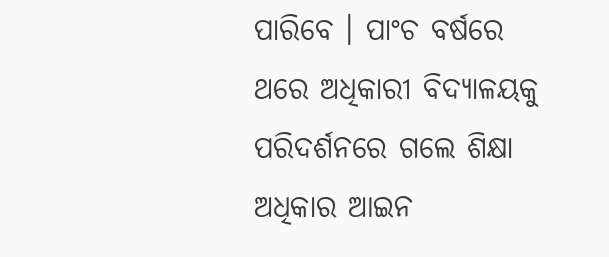ପାରିବେ । ପାଂଚ ବର୍ଷରେ ଥରେ ଅଧିକାରୀ ବିଦ୍ୟାଳୟକୁ ପରିଦର୍ଶନରେ ଗଲେ ଶିକ୍ଷା ଅଧିକାର ଆଇନ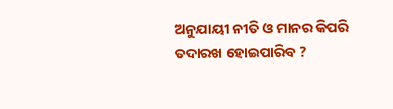ଅନୁଯାୟୀ ନୀତି ଓ ମାନର କିପରି ତଦାରଖ ହୋଇପାରିବ ?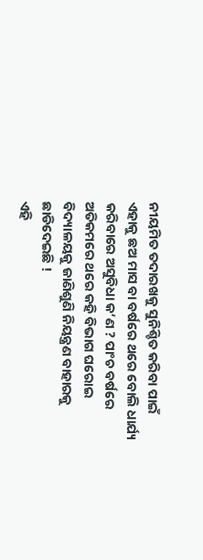ନୀୟମିତ ତଦାରଖକୁ ସୁନିଶ୍ଚିତ କରିବା ପାଇଁ ଏହାକୁ ଛଅ ମାସ ବା ବର୍ଷରେ ଥରେ ବୋଲି ଧାର୍ଯ୍ୟ କରିବାରେ ଅସୁବିଧା କ’ଣ ? ପାଂଚ ବର୍ଷରେ ଅତିକମରେ ଥରେ କହି ବିଭାଗ ଘରୋଇ ବିଦ୍ୟାଳୟକୁ ଜାଣିଶୁଣି ନିୟନ୍ତ୍ରଣ ବାହାରକୁ ଛାଡିଦେଇଛି !
ଏହି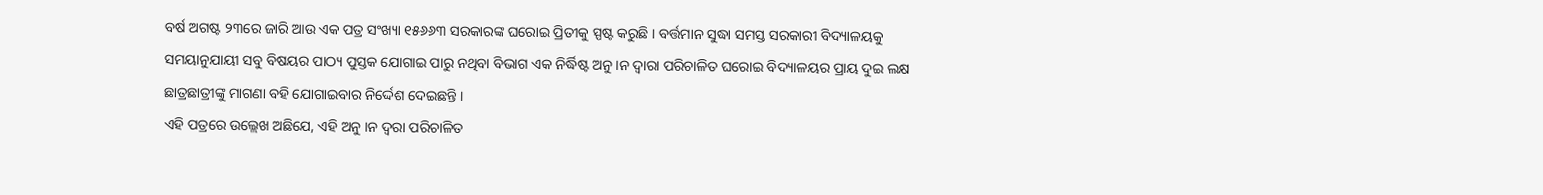ବର୍ଷ ଅଗଷ୍ଟ ୨୩ରେ ଜାରି ଆଉ ଏକ ପତ୍ର ସଂଖ୍ୟା ୧୫୬୬୩ ସରକାରଙ୍କ ଘରୋଇ ପ୍ରିତୀକୁ ସ୍ପଷ୍ଟ କରୁଛି । ବର୍ତ୍ତମାନ ସୁଦ୍ଧା ସମସ୍ତ ସରକାରୀ ବିଦ୍ୟାଳୟକୁ ସମୟାନୁଯାୟୀ ସବୁ ବିଷୟର ପାଠ୍ୟ ପୁସ୍ତକ ଯୋଗାଇ ପାରୁ ନଥିବା ବିଭାଗ ଏକ ନିର୍ଦ୍ଧିଷ୍ଟ ଅନୁ ।ନ ଦ୍ୱାରା ପରିଚାଳିତ ଘରୋଇ ବିଦ୍ୟାଳୟର ପ୍ରାୟ ଦୁଇ ଲକ୍ଷ ଛାତ୍ରଛାତ୍ରୀଙ୍କୁ ମାଗଣା ବହି ଯୋଗାଇବାର ନିର୍ଦ୍ଦେଶ ଦେଇଛନ୍ତି ।
ଏହି ପତ୍ରରେ ଉଲ୍ଲେଖ ଅଛିଯେ, ଏହି ଅନୁ ।ନ ଦ୍ୱରା ପରିଚାଳିତ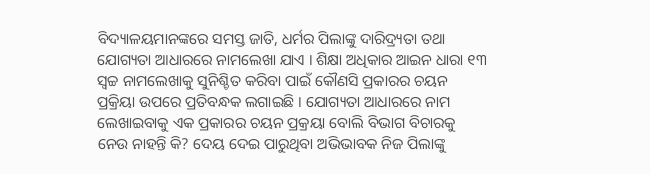ବିଦ୍ୟାଳୟମାନଙ୍କରେ ସମସ୍ତ ଜାତି, ଧର୍ମର ପିଲାଙ୍କୁ ଦାରିଦ୍ର୍ୟତା ତଥା ଯୋଗ୍ୟତା ଆଧାରରେ ନାମଲେଖା ଯାଏ । ଶିକ୍ଷା ଅଧିକାର ଆଇନ ଧାରା ୧୩ ସ୍ୱଚ୍ଚ ନାମଲେଖାକୁ ସୁନିଶ୍ଚିତ କରିବା ପାଇଁ କୌଣସି ପ୍ରକାରର ଚୟନ ପ୍ରକ୍ରିୟା ଉପରେ ପ୍ରତିବନ୍ଧକ ଲଗାଇଛି । ଯୋଗ୍ୟତା ଆଧାରରେ ନାମ ଲେଖାଇବାକୁ ଏକ ପ୍ରକାରର ଚୟନ ପ୍ରକ୍ରୟା ବୋଲି ବିଭାଗ ବିଚାରକୁ ନେଉ ନାହନ୍ତି କି? ଦେୟ ଦେଇ ପାରୁଥିବା ଅଭିଭାବକ ନିଜ ପିଲାଙ୍କୁ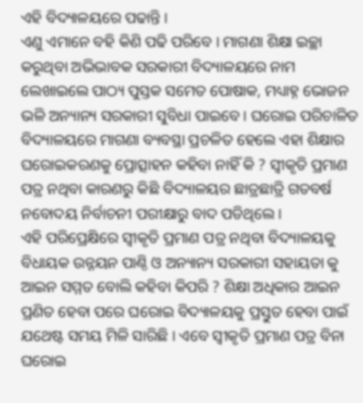ଏହି ବିଦ୍ୟାଳୟରେ ପଢାନ୍ତି ।
ଏଣୁ ଏମାନେ ବହି କିଣି ପଢି ପରିବେ । ମାଗଣା ଶିକ୍ଷା ଇଚ୍ଛା କରୁଥିବା ଅଭିଭାବକ ସରକାରୀ ବିଦ୍ୟାଳୟରେ ନାମ ଲେଖାଇଲେ ପାଠ୍ୟ ପୁସ୍ତକ ସମେତ ପୋଷାକ, ମଧ୍ୟାହ୍ନ ଭୋଜନ ଭଳି ଅନ୍ୟାନ୍ୟ ସରକାରୀ ସୁବିଧା ପାଇବେ । ଘରୋଇ ପରିଚାଳିତ ବିଦ୍ୟାଳୟରେ ମାଗଣା ବ୍ୟବସ୍ଥା ପ୍ରଚଳିତ ହେଲେ ଏହା ଶିକ୍ଷାର ଘରୋଇକରଣକୁ ପ୍ରୋତ୍ସାହନ କହିବା ନାହିଁ କି ? ସ୍ୱୀକୃତି ପ୍ରମାଣ ପତ୍ର ନଥିବା କାରଣରୁ କିଛି ବିଦ୍ୟାଳୟର ଛାତ୍ରଛାତ୍ରି ଗତବର୍ଷ ନବୋଦୟ ନିର୍ବାଚନୀ ପରୀକ୍ଷାରୁ ବାଦ ପଡିଥିଲେ ।
ଏହି ପରିପ୍ରେକ୍ଷିରେ ସ୍ୱୀକୃତି ପ୍ରମାଣ ପତ୍ର ନଥିବା ବିଦ୍ୟାଳୟକୁ ବିଧାୟକ ଉନ୍ନୟନ ପାଣ୍ଠି ଓ ଅନ୍ୟାନ୍ୟ ସରକାରୀ ସହାୟତା କୁ ଆଇନ ସମ୍ମତ ବୋଲି କହିବା କିପରି ? ଶିକ୍ଷା ଅଧିକାର ଆଇନ ପ୍ରଣିତ ହେବା ପରେ ଘରୋଇ ବିଦ୍ୟାଳୟକୁ ପ୍ରସ୍ତୁତ ହେବା ପାଇଁ ଯଥେଷ୍ଟ ସମୟ ମିଳି ସାରିଛି । ଏବେ ସ୍ୱୀକୃତି ପ୍ରମାଣ ପତ୍ର ବିନା ଘରୋଇ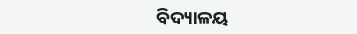ବିଦ୍ୟାଳୟ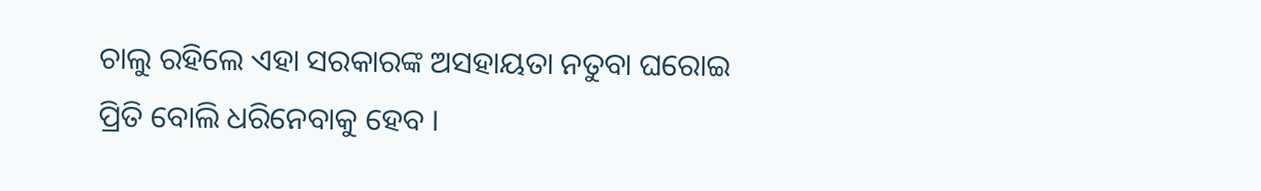ଚାଲୁ ରହିଲେ ଏହା ସରକାରଙ୍କ ଅସହାୟତା ନତୁବା ଘରୋଇ ପ୍ରିତି ବୋଲି ଧରିନେବାକୁ ହେବ ।